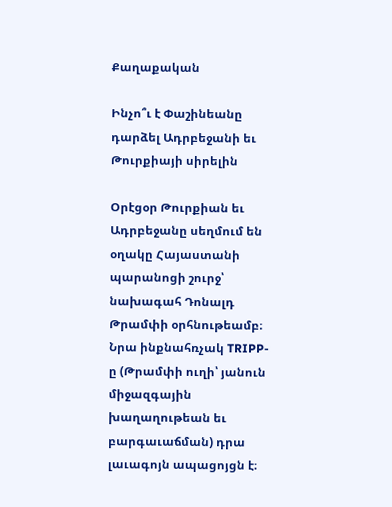Քաղաքական

Ինչո՞ւ է Փաշինեանը դարձել Ադրբեջանի եւ Թուրքիայի սիրելին

Օրէցօր Թուրքիան եւ Ադրբեջանը սեղմում են օղակը Հայաստանի պարանոցի շուրջ՝ նախագահ Դոնալդ Թրամփի օրհնութեամբ։ Նրա ինքնահռչակ TRIPP-ը (Թրամփի ուղի՝ յանուն միջազգային խաղաղութեան եւ բարգաւաճման) դրա լաւագոյն ապացոյցն է։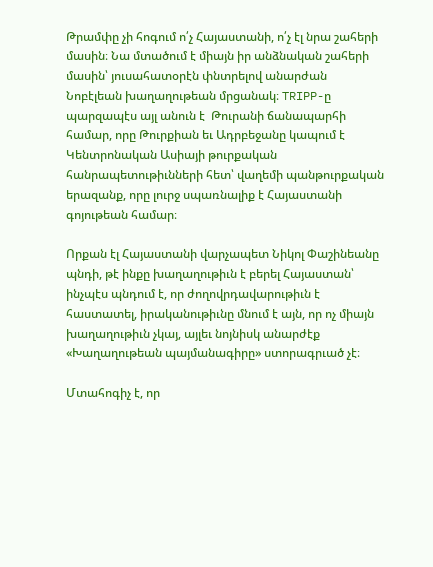Թրամփը չի հոգում ո՛չ Հայաստանի, ո՛չ էլ նրա շահերի մասին։ Նա մտածում է միայն իր անձնական շահերի մասին՝ յուսահատօրէն փնտրելով անարժան Նոբէլեան խաղաղութեան մրցանակ։ TRIPP-ը պարզապէս այլ անուն է  Թուրանի ճանապարհի համար, որը Թուրքիան եւ Ադրբեջանը կապում է Կենտրոնական Ասիայի թուրքական հանրապետութիւնների հետ՝ վաղեմի պանթուրքական երազանք, որը լուրջ սպառնալիք է Հայաստանի գոյութեան համար։

Որքան էլ Հայաստանի վարչապետ Նիկոլ Փաշինեանը պնդի, թէ ինքը խաղաղութիւն է բերել Հայաստան՝ ինչպէս պնդում է, որ ժողովրդավարութիւն է հաստատել, իրականութիւնը մնում է այն, որ ոչ միայն խաղաղութիւն չկայ, այլեւ նոյնիսկ անարժէք «Խաղաղութեան պայմանագիրը» ստորագրւած չէ։

Մտահոգիչ է, որ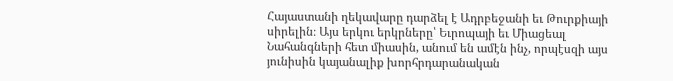Հայաստանի ղեկավարը դարձել է Ադրբեջանի եւ Թուրքիայի սիրելին։ Այս երկու երկրները՝ Եւրոպայի եւ Միացեալ Նահանգների հետ միասին, անում են ամէն ինչ, որպէսզի այս յունիսին կայանալիք խորհրդարանական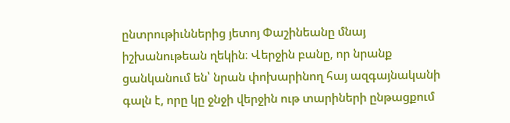ընտրութիւններից յետոյ Փաշինեանը մնայ իշխանութեան ղեկին։ Վերջին բանը, որ նրանք ցանկանում են՝ նրան փոխարինող հայ ազգայնականի գալն է, որը կը ջնջի վերջին ութ տարիների ընթացքում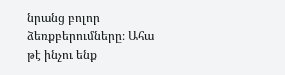նրանց բոլոր ձեռքբերումները։ Ահա թէ ինչու ենք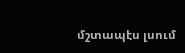մշտապէս լսում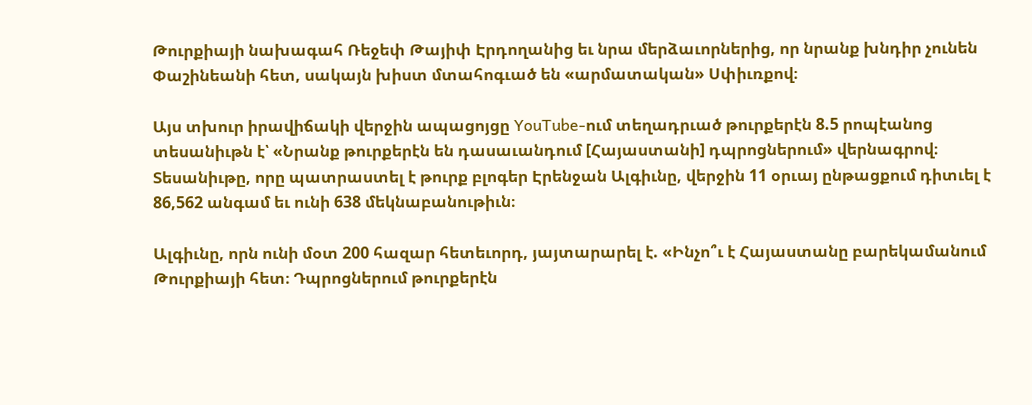Թուրքիայի նախագահ Ռեջեփ Թայիփ Էրդողանից եւ նրա մերձաւորներից, որ նրանք խնդիր չունեն Փաշինեանի հետ, սակայն խիստ մտահոգւած են «արմատական» Սփիւռքով։

Այս տխուր իրավիճակի վերջին ապացոյցը YouTube-ում տեղադրւած թուրքերէն 8.5 րոպէանոց տեսանիւթն է՝ «Նրանք թուրքերէն են դասաւանդում [Հայաստանի] դպրոցներում» վերնագրով։ Տեսանիւթը, որը պատրաստել է թուրք բլոգեր Էրենջան Ալգիւնը, վերջին 11 օրւայ ընթացքում դիտւել է 86,562 անգամ եւ ունի 638 մեկնաբանութիւն։

Ալգիւնը, որն ունի մօտ 200 հազար հետեւորդ, յայտարարել է. «Ինչո՞ւ է Հայաստանը բարեկամանում Թուրքիայի հետ։ Դպրոցներում թուրքերէն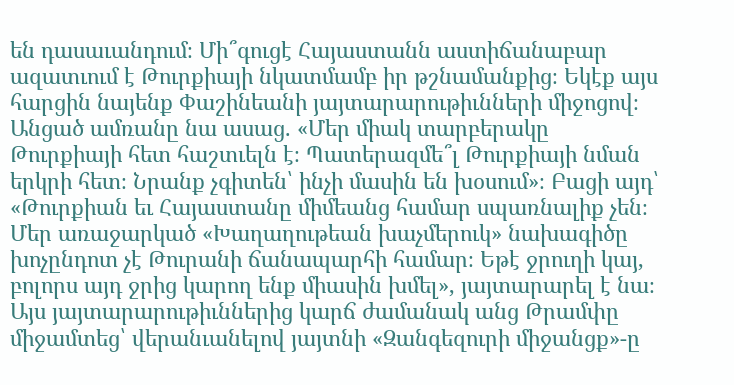են դասաւանդում։ Մի՞գուցէ Հայաստանն աստիճանաբար ազատւում է Թուրքիայի նկատմամբ իր թշնամանքից։ Եկէք այս հարցին նայենք Փաշինեանի յայտարարութիւնների միջոցով։ Անցած ամռանը նա ասաց. «Մեր միակ տարբերակը Թուրքիայի հետ հաշտւելն է։ Պատերազմե՞լ Թուրքիայի նման երկրի հետ։ Նրանք չգիտեն՝ ինչի մասին են խօսում»։ Բացի այդ՝ «Թուրքիան եւ Հայաստանը միմեանց համար սպառնալիք չեն։ Մեր առաջարկած «Խաղաղութեան խաչմերուկ» նախագիծը խոչընդոտ չէ Թուրանի ճանապարհի համար։ Եթէ ջրուղի կայ, բոլորս այդ ջրից կարող ենք միասին խմել», յայտարարել է նա։ Այս յայտարարութիւններից կարճ ժամանակ անց Թրամփը միջամտեց՝ վերանւանելով յայտնի «Զանգեզուրի միջանցք»-ը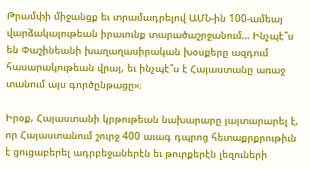Թրամփի միջանցք եւ տրամադրելով ԱՄՆ-ին 100-ամեայ վարձակալութեան իրաւունք տարածաշրջանում… Ինչպէ՞ս են Փաշինեանի խաղաղասիրական խօսքերը ազդում հասարակութեան վրայ, եւ ինչպէ՞ս է Հայաստանը առաջ տանում այս գործընթացը»։

Իրօք, Հայաստանի կրթութեան նախարարը յայտարարել է, որ Հայաստանում շուրջ 400 աւագ դպրոց հետաքրքրութիւն է ցուցաբերել ադրբեջաներէն եւ թուրքերէն լեզուների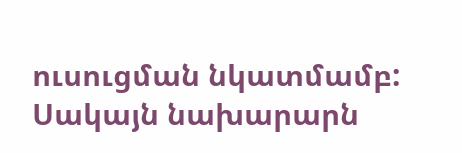ուսուցման նկատմամբ: Սակայն նախարարն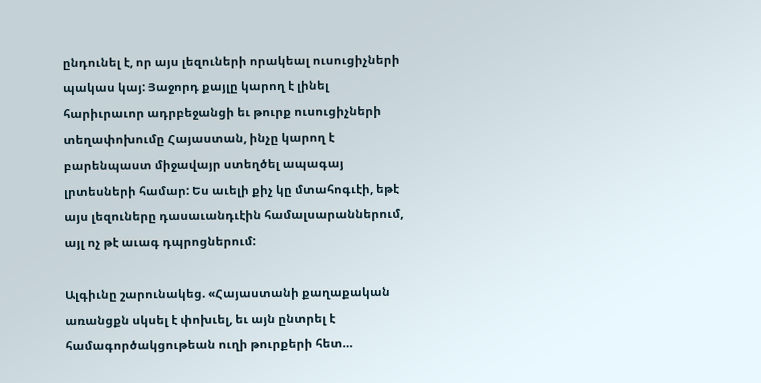ընդունել է, որ այս լեզուների որակեալ ուսուցիչների պակաս կայ: Յաջորդ քայլը կարող է լինել հարիւրաւոր ադրբեջանցի եւ թուրք ուսուցիչների տեղափոխումը Հայաստան, ինչը կարող է բարենպաստ միջավայր ստեղծել ապագայ լրտեսների համար: Ես աւելի քիչ կը մտահոգւէի, եթէ այս լեզուները դասաւանդւէին համալսարաններում, այլ ոչ թէ աւագ դպրոցներում:

Ալգիւնը շարունակեց. «Հայաստանի քաղաքական առանցքն սկսել է փոխւել, եւ այն ընտրել է համագործակցութեան ուղի թուրքերի հետ…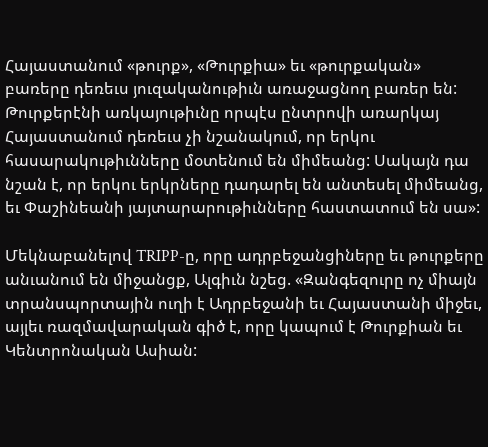Հայաստանում «թուրք», «Թուրքիա» եւ «թուրքական» բառերը դեռեւս յուզականութիւն առաջացնող բառեր են: Թուրքերէնի առկայութիւնը որպէս ընտրովի առարկայ Հայաստանում դեռեւս չի նշանակում, որ երկու հասարակութիւնները մօտենում են միմեանց: Սակայն դա նշան է, որ երկու երկրները դադարել են անտեսել միմեանց, եւ Փաշինեանի յայտարարութիւնները հաստատում են սա»:

Մեկնաբանելով TRIPP-ը, որը ադրբեջանցիները եւ թուրքերը անւանում են միջանցք, Ալգիւն նշեց. «Զանգեզուրը ոչ միայն տրանսպորտային ուղի է Ադրբեջանի եւ Հայաստանի միջեւ, այլեւ ռազմավարական գիծ է, որը կապում է Թուրքիան եւ Կենտրոնական Ասիան: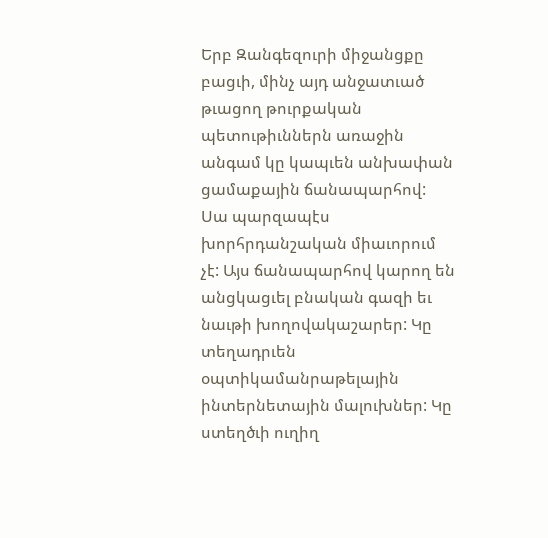Երբ Զանգեզուրի միջանցքը բացւի, մինչ այդ անջատւած թւացող թուրքական պետութիւններն առաջին անգամ կը կապւեն անխափան ցամաքային ճանապարհով: Սա պարզապէս խորհրդանշական միաւորում չէ: Այս ճանապարհով կարող են անցկացւել բնական գազի եւ նաւթի խողովակաշարեր: Կը տեղադրւեն օպտիկամանրաթելային ինտերնետային մալուխներ: Կը ստեղծւի ուղիղ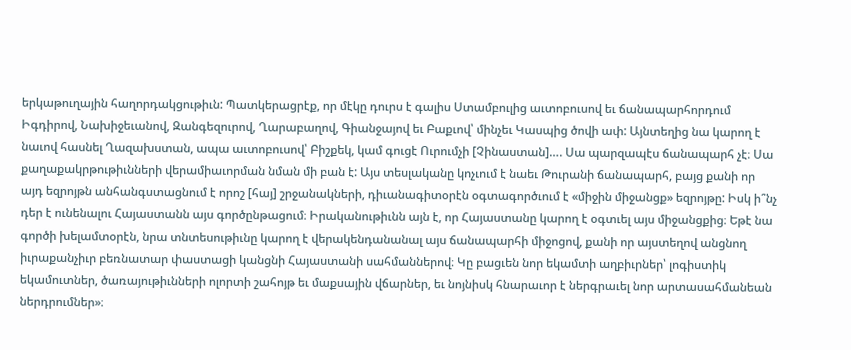երկաթուղային հաղորդակցութիւն: Պատկերացրէք, որ մէկը դուրս է գալիս Ստամբուլից աւտոբուսով եւ ճանապարհորդում Իգդիրով, Նախիջեւանով, Զանգեզուրով, Ղարաբաղով, Գիանջայով եւ Բաքւով՝ մինչեւ Կասպից ծովի ափ: Այնտեղից նա կարող է նաւով հասնել Ղազախստան, ապա աւտոբուսով՝ Բիշքեկ, կամ գուցէ Ուրումչի [Չինաստան]…. Սա պարզապէս ճանապարհ չէ։ Սա քաղաքակրթութիւնների վերամիաւորման նման մի բան է: Այս տեսլականը կոչւում է նաեւ Թուրանի ճանապարհ, բայց քանի որ այդ եզրոյթն անհանգստացնում է որոշ [հայ] շրջանակների, դիւանագիտօրէն օգտագործւում է «միջին միջանցք» եզրոյթը: Իսկ ի՞նչ դեր է ունենալու Հայաստանն այս գործընթացում։ Իրականութիւնն այն է, որ Հայաստանը կարող է օգտւել այս միջանցքից։ Եթէ նա գործի խելամտօրէն, նրա տնտեսութիւնը կարող է վերակենդանանալ այս ճանապարհի միջոցով, քանի որ այստեղով անցնող իւրաքանչիւր բեռնատար փաստացի կանցնի Հայաստանի սահմաններով։ Կը բացւեն նոր եկամտի աղբիւրներ՝ լոգիստիկ եկամուտներ, ծառայութիւնների ոլորտի շահոյթ եւ մաքսային վճարներ, եւ նոյնիսկ հնարաւոր է ներգրաւել նոր արտասահմանեան ներդրումներ»։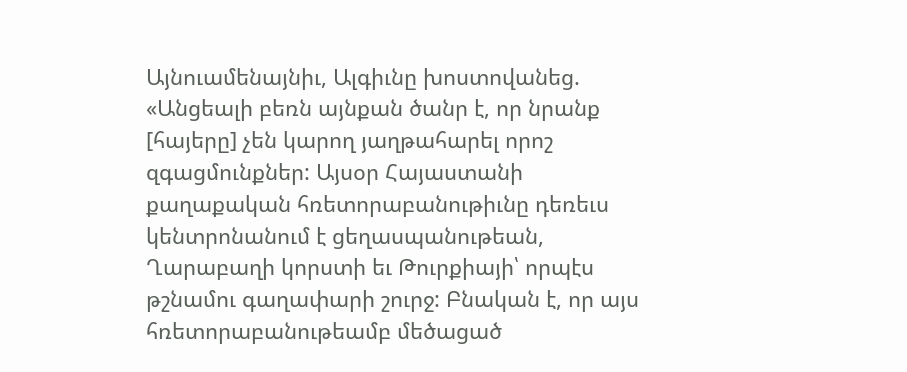Այնուամենայնիւ, Ալգիւնը խոստովանեց. «Անցեալի բեռն այնքան ծանր է, որ նրանք [հայերը] չեն կարող յաղթահարել որոշ զգացմունքներ: Այսօր Հայաստանի քաղաքական հռետորաբանութիւնը դեռեւս կենտրոնանում է ցեղասպանութեան, Ղարաբաղի կորստի եւ Թուրքիայի՝ որպէս թշնամու գաղափարի շուրջ: Բնական է, որ այս հռետորաբանութեամբ մեծացած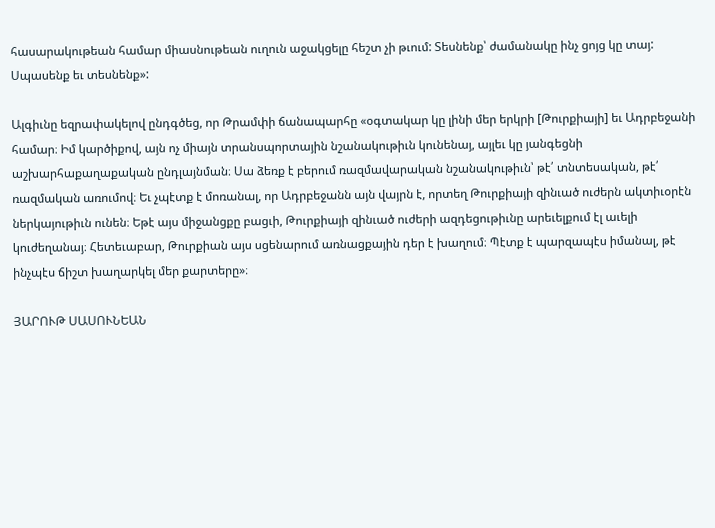հասարակութեան համար միասնութեան ուղուն աջակցելը հեշտ չի թւում: Տեսնենք՝ ժամանակը ինչ ցոյց կը տայ: Սպասենք եւ տեսնենք»:

Ալգիւնը եզրափակելով ընդգծեց, որ Թրամփի ճանապարհը «օգտակար կը լինի մեր երկրի [Թուրքիայի] եւ Ադրբեջանի համար։ Իմ կարծիքով, այն ոչ միայն տրանսպորտային նշանակութիւն կունենայ, այլեւ կը յանգեցնի աշխարհաքաղաքական ընդլայնման։ Սա ձեռք է բերում ռազմավարական նշանակութիւն՝ թէ՛ տնտեսական, թէ՛ ռազմական առումով։ Եւ չպէտք է մոռանալ, որ Ադրբեջանն այն վայրն է, որտեղ Թուրքիայի զինւած ուժերն ակտիւօրէն ներկայութիւն ունեն։ Եթէ այս միջանցքը բացւի, Թուրքիայի զինւած ուժերի ազդեցութիւնը արեւելքում էլ աւելի կուժեղանայ։ Հետեւաբար, Թուրքիան այս սցենարում առնացքային դեր է խաղում։ Պէտք է պարզապէս իմանալ, թէ ինչպէս ճիշտ խաղարկել մեր քարտերը»։

ՅԱՐՈՒԹ ՍԱՍՈՒՆԵԱՆ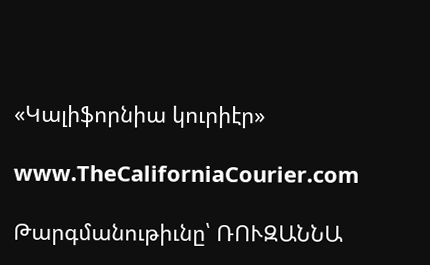«Կալիֆորնիա կուրիէր»

www.TheCaliforniaCourier.com

Թարգմանութիւնը՝ ՌՈՒԶԱՆՆԱ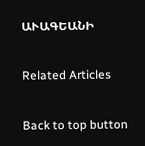ԱՒԱԳԵԱՆԻ

Related Articles

Back to top button